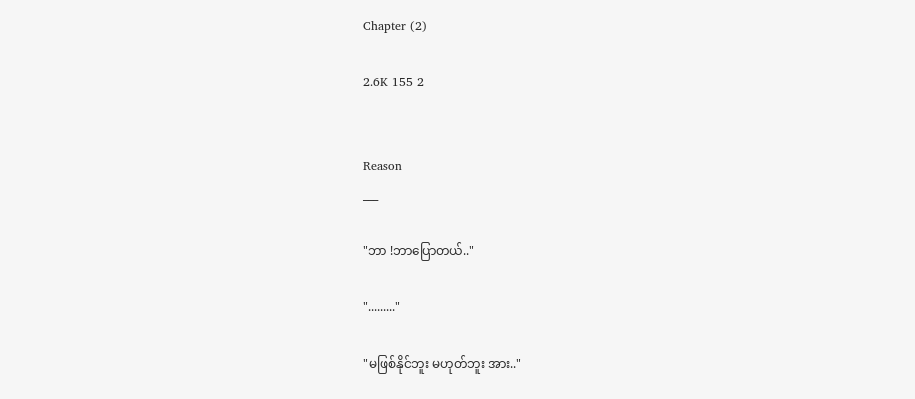Chapter (2)

2.6K 155 2


Reason
___

"ဘာ !ဘာပြောတယ်.."

"........."

"မဖြစ်နိုင်ဘူး မဟုတ်ဘူး အား.."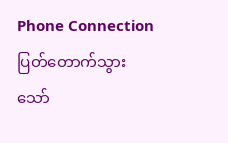Phone Connection ပြတ်တောက်သွား
သော်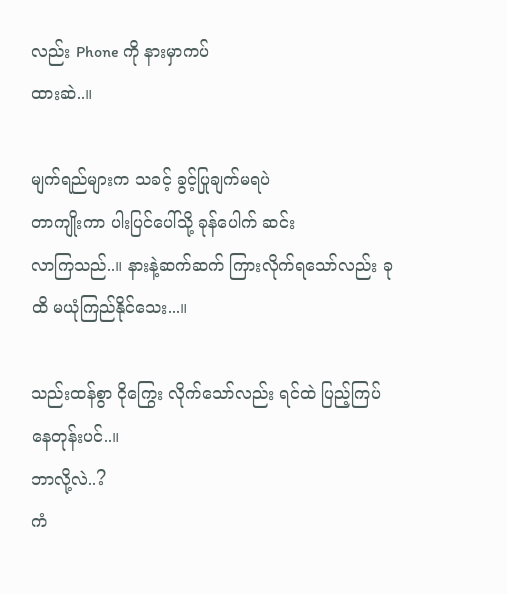လည်း Phone ကို နားမှာကပ်
ထားဆဲ..။

မျက်ရည်များက သခင့် ခွင့်ပြုချက်မရပဲ
တာကျိုးကာ ပါးပြင်ပေါ်သို့ ခုန်ပေါက် ဆင်း
လာကြသည်..။ နားနဲ့ဆက်ဆက် ကြားလိုက်ရသော်လည်း ခုထိ မယုံကြည်နိုင်သေး...။

သည်းထန်စွာ ငိုကြွေး လိုက်သော်လည်း ရင်ထဲ ပြည့်ကြပ် နေတုန်းပင်..။
ဘာလို့လဲ..?
ကံ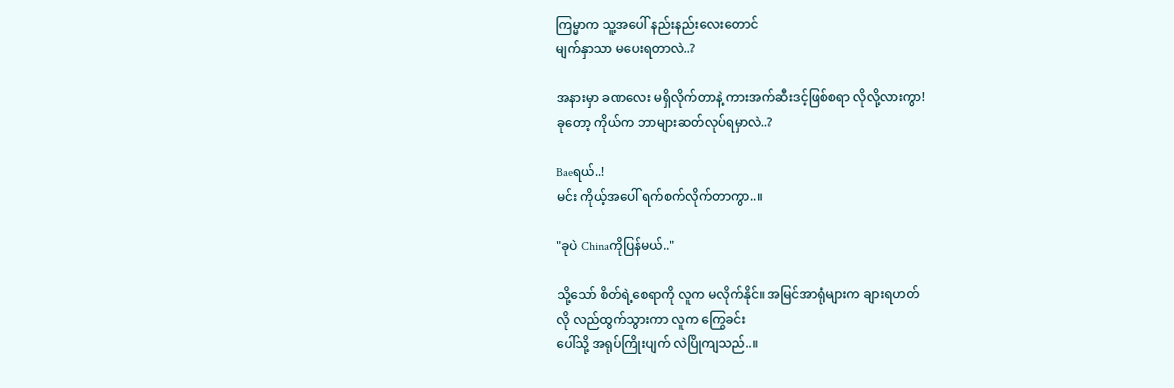ကြမ္မာက သူ့အပေါ် နည်းနည်းလေးတောင်
မျက်နှာသာ မပေးရတာလဲ..?

အနားမှာ ခဏလေး မရှိလိုက်တာနဲ့ ကားအက်ဆီးဒင့်ဖြစ်စရာ လိုလို့လားကွာ!
ခုတော့ ကိုယ်က ဘာများဆတ်လုပ်ရမှာလဲ..?

Baeရယ်..!
မင်း ကိုယ့်အပေါ် ရက်စက်လိုက်တာကွာ..။

"ခုပဲ Chinaကိုပြန်မယ်.."

သို့သော် စိတ်ရဲ့စေရာကို လူက မလိုက်နိုင်။ အမြင်အာရုံများက ချားရဟတ်
လို လည်ထွက်သွားကာ လူက ကြွေခင်း
ပေါ်သို့ အရုပ်ကြိုးပျက် လဲပြိုကျသည်..။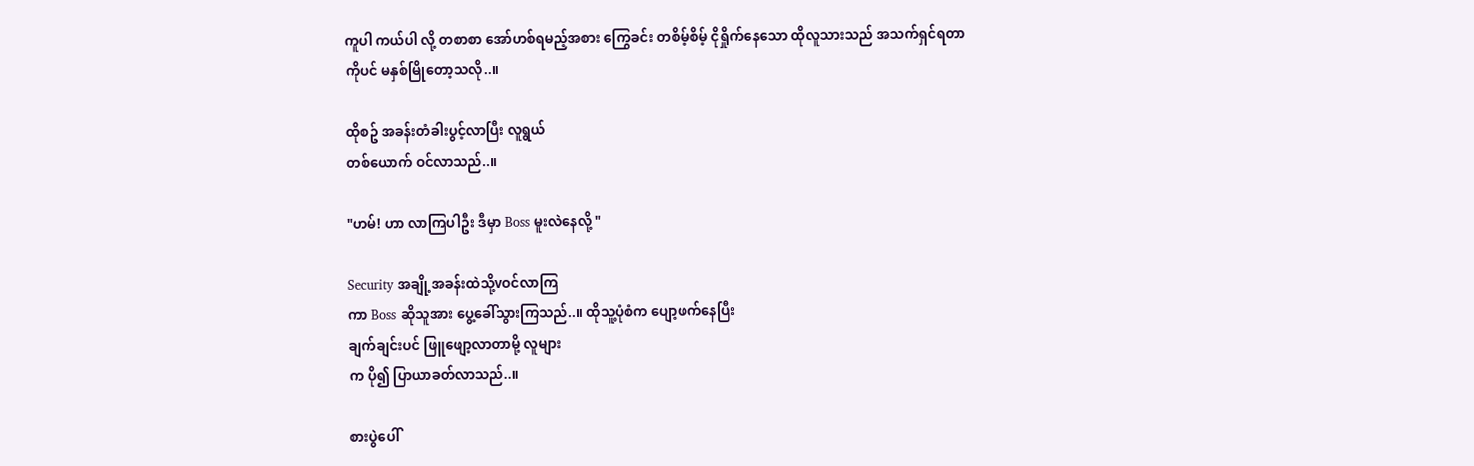ကူပါ ကယ်ပါ လို့ တစာစာ အော်ဟစ်ရမည့်အစား ကြွေခင်း တစိမ့်စိမ့် ငိုရှိုက်နေသော ထိုလူသားသည် အသက်ရှင်ရတာ
ကိုပင် မနှစ်မြိုတော့သလို..။

ထိုစဥ် အခန်းတံခါးပွင့်လာပြီး လူရွယ်
တစ်ယောက် ဝင်လာသည်..။

"ဟမ်! ဟာ လာကြပါဦး ဒီမှာ Boss မူးလဲနေလို့ "

Security အချို့အခန်းထဲသို့vဝင်လာကြ
ကာ Boss ဆိုသူအား ပွေ့ခေါ်သွားကြသည်..။ ထိုသူ့ပုံစံက ပျော့ဖက်နေပြီး
ချက်ချင်းပင် ဖြူဖျော့လာတာမို့ လူများ
က ပို၍ ပြာယာခတ်လာသည်..။

စားပွဲပေါ်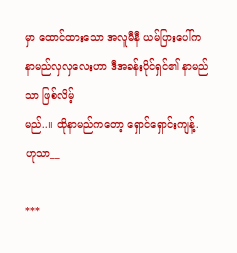မှာ ထောင်ထားသော အလူမီနီ ယမ်ပြားပေါ်က နာမည်လှလှလေးဟာ ဒီအခန်းပိုင်ရှင်၏ နာမည်သာ ဖြစ်လိမ့်
မည်..။ ထိုနာမည်ကတော့ ရှောင်ရှောင်းကျန့်.
ဟုသာ__

***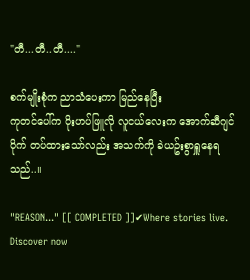"တီ...တီ..တီ...."

စက်မျိုးစုံက ညာသံပေးကာ မြည်နေပြီး
ကုတင်ပေါ်က ပိုးဟပ်ဖြူလို လူငယ်လေးက အောက်ဆီဂျင်ပိုက် တပ်ထားသော်လည်း အသက်ကို ခဲယဥ်းစွာရှူနေရသည်..။

"REASON..." [[ COMPLETED ]]✔Where stories live. Discover now